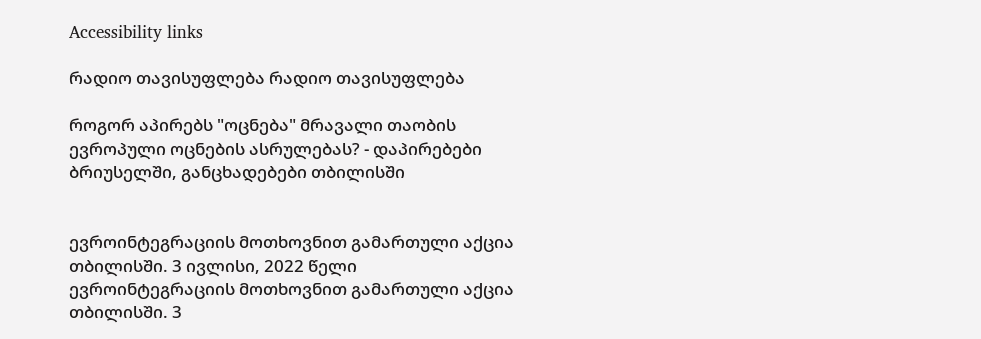Accessibility links

რადიო თავისუფლება რადიო თავისუფლება

როგორ აპირებს "ოცნება" მრავალი თაობის ევროპული ოცნების ასრულებას? - დაპირებები ბრიუსელში, განცხადებები თბილისში


ევროინტეგრაციის მოთხოვნით გამართული აქცია თბილისში. 3 ივლისი, 2022 წელი
ევროინტეგრაციის მოთხოვნით გამართული აქცია თბილისში. 3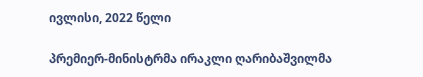ივლისი, 2022 წელი

პრემიერ-მინისტრმა ირაკლი ღარიბაშვილმა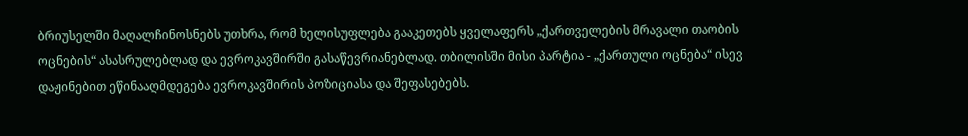ბრიუსელში მაღალჩინოსნებს უთხრა, რომ ხელისუფლება გააკეთებს ყველაფერს „ქართველების მრავალი თაობის ოცნების“ ასასრულებლად და ევროკავშირში გასაწევრიანებლად. თბილისში მისი პარტია - „ქართული ოცნება“ ისევ დაჟინებით ეწინააღმდეგება ევროკავშირის პოზიციასა და შეფასებებს.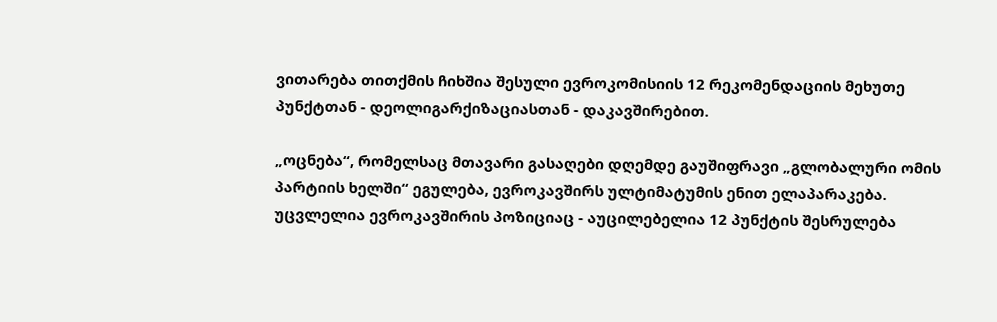ვითარება თითქმის ჩიხშია შესული ევროკომისიის 12 რეკომენდაციის მეხუთე პუნქტთან - დეოლიგარქიზაციასთან - დაკავშირებით.

„ოცნება“, რომელსაც მთავარი გასაღები დღემდე გაუშიფრავი „გლობალური ომის პარტიის ხელში“ ეგულება, ევროკავშირს ულტიმატუმის ენით ელაპარაკება. უცვლელია ევროკავშირის პოზიციაც - აუცილებელია 12 პუნქტის შესრულება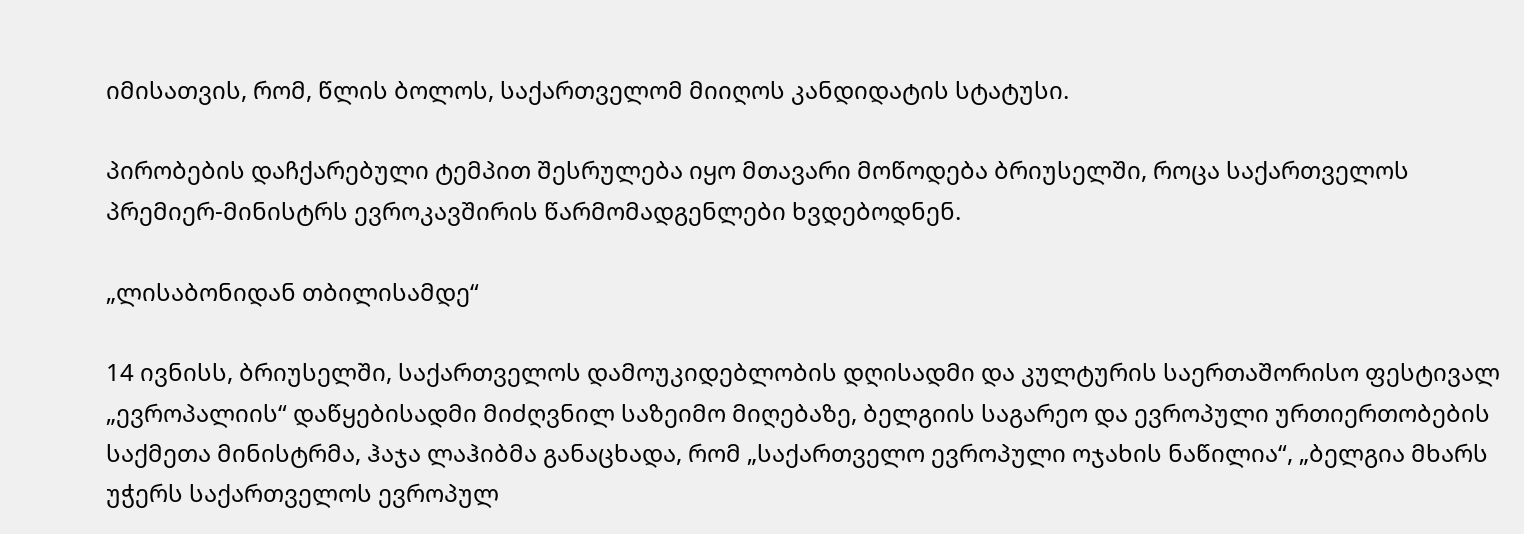იმისათვის, რომ, წლის ბოლოს, საქართველომ მიიღოს კანდიდატის სტატუსი.

პირობების დაჩქარებული ტემპით შესრულება იყო მთავარი მოწოდება ბრიუსელში, როცა საქართველოს პრემიერ-მინისტრს ევროკავშირის წარმომადგენლები ხვდებოდნენ.

„ლისაბონიდან თბილისამდე“

14 ივნისს, ბრიუსელში, საქართველოს დამოუკიდებლობის დღისადმი და კულტურის საერთაშორისო ფესტივალ „ევროპალიის“ დაწყებისადმი მიძღვნილ საზეიმო მიღებაზე, ბელგიის საგარეო და ევროპული ურთიერთობების საქმეთა მინისტრმა, ჰაჯა ლაჰიბმა განაცხადა, რომ „საქართველო ევროპული ოჯახის ნაწილია“, „ბელგია მხარს უჭერს საქართველოს ევროპულ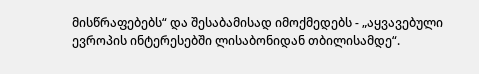მისწრაფებებს“ და შესაბამისად იმოქმედებს - „აყვავებული ევროპის ინტერესებში ლისაბონიდან თბილისამდე“.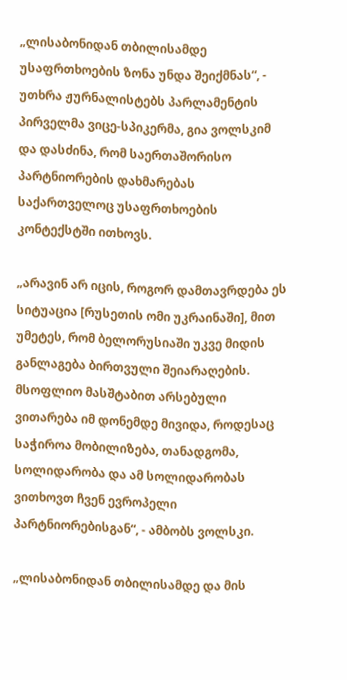„ლისაბონიდან თბილისამდე უსაფრთხოების ზონა უნდა შეიქმნას“, - უთხრა ჟურნალისტებს პარლამენტის პირველმა ვიცე-სპიკერმა, გია ვოლსკიმ და დასძინა, რომ საერთაშორისო პარტნიორების დახმარებას საქართველოც უსაფრთხოების კონტექსტში ითხოვს.

„არავინ არ იცის, როგორ დამთავრდება ეს სიტუაცია [რუსეთის ომი უკრაინაში], მით უმეტეს, რომ ბელორუსიაში უკვე მიდის განლაგება ბირთვული შეიარაღების. მსოფლიო მასშტაბით არსებული ვითარება იმ დონემდე მივიდა, როდესაც საჭიროა მობილიზება, თანადგომა, სოლიდარობა და ამ სოლიდარობას ვითხოვთ ჩვენ ევროპელი პარტნიორებისგან“, - ამბობს ვოლსკი.

„ლისაბონიდან თბილისამდე და მის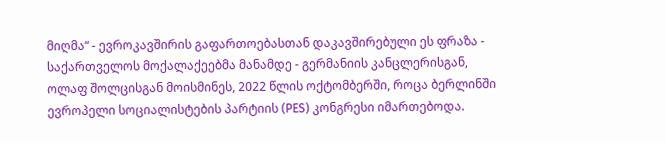მიღმა“ - ევროკავშირის გაფართოებასთან დაკავშირებული ეს ფრაზა - საქართველოს მოქალაქეებმა მანამდე - გერმანიის კანცლერისგან, ოლაფ შოლცისგან მოისმინეს, 2022 წლის ოქტომბერში, როცა ბერლინში ევროპელი სოციალისტების პარტიის (PES) კონგრესი იმართებოდა.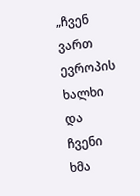„ჩვენ ვართ ევროპის ხალხი და ჩვენი ხმა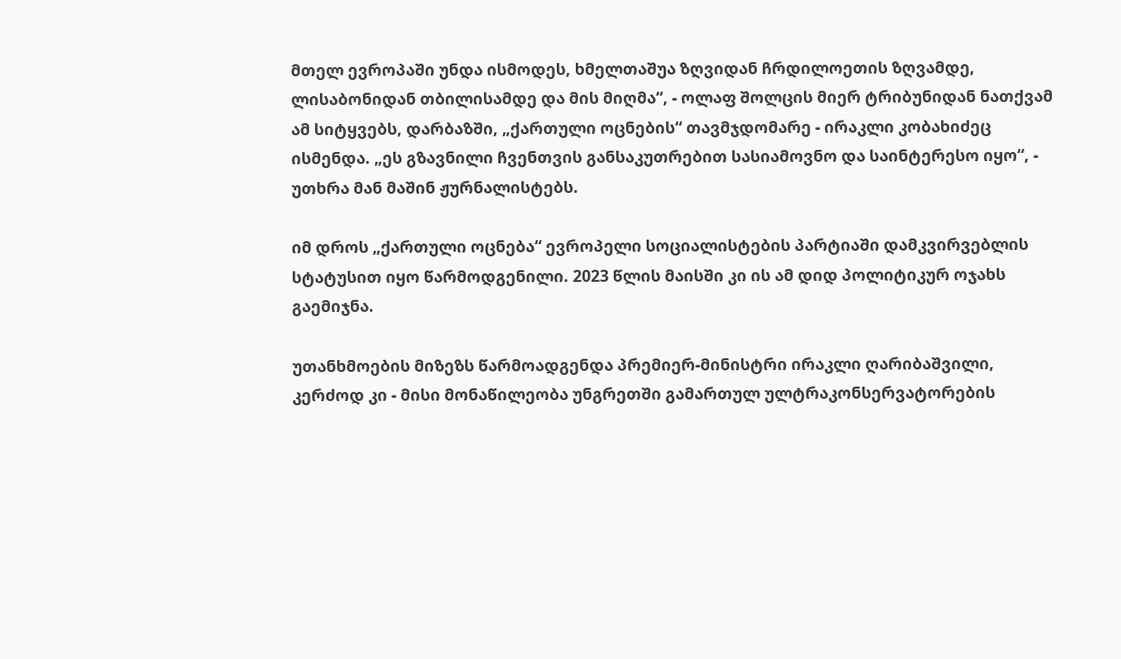მთელ ევროპაში უნდა ისმოდეს, ხმელთაშუა ზღვიდან ჩრდილოეთის ზღვამდე, ლისაბონიდან თბილისამდე და მის მიღმა“, - ოლაფ შოლცის მიერ ტრიბუნიდან ნათქვამ ამ სიტყვებს, დარბაზში, „ქართული ოცნების“ თავმჯდომარე - ირაკლი კობახიძეც ისმენდა. „ეს გზავნილი ჩვენთვის განსაკუთრებით სასიამოვნო და საინტერესო იყო“, - უთხრა მან მაშინ ჟურნალისტებს.

იმ დროს „ქართული ოცნება“ ევროპელი სოციალისტების პარტიაში დამკვირვებლის სტატუსით იყო წარმოდგენილი. 2023 წლის მაისში კი ის ამ დიდ პოლიტიკურ ოჯახს გაემიჯნა.

უთანხმოების მიზეზს წარმოადგენდა პრემიერ-მინისტრი ირაკლი ღარიბაშვილი, კერძოდ კი - მისი მონაწილეობა უნგრეთში გამართულ ულტრაკონსერვატორების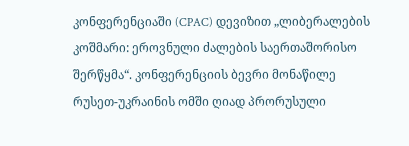კონფერენციაში (CPAC) დევიზით „ლიბერალების კოშმარი: ეროვნული ძალების საერთაშორისო შერწყმა“. კონფერენციის ბევრი მონაწილე რუსეთ-უკრაინის ომში ღიად პრორუსული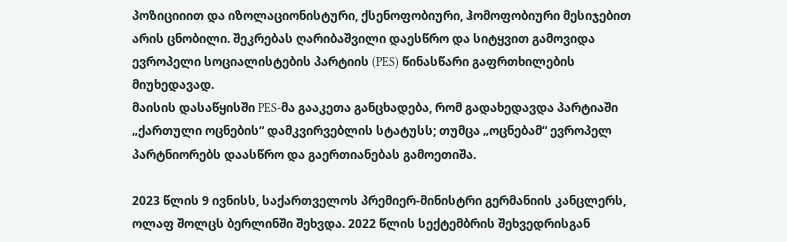პოზიციიით და იზოლაციონისტური, ქსენოფობიური, ჰომოფობიური მესიჯებით არის ცნობილი. შეკრებას ღარიბაშვილი დაესწრო და სიტყვით გამოვიდა ევროპელი სოციალისტების პარტიის (PES) წინასწარი გაფრთხილების მიუხედავად.
მაისის დასაწყისში PES-მა გააკეთა განცხადება, რომ გადახედავდა პარტიაში „ქართული ოცნების“ დამკვირვებლის სტატუსს; თუმცა „ოცნებამ“ ევროპელ პარტნიორებს დაასწრო და გაერთიანებას გამოეთიშა.

2023 წლის 9 ივნისს, საქართველოს პრემიერ-მინისტრი გერმანიის კანცლერს, ოლაფ შოლცს ბერლინში შეხვდა. 2022 წლის სექტემბრის შეხვედრისგან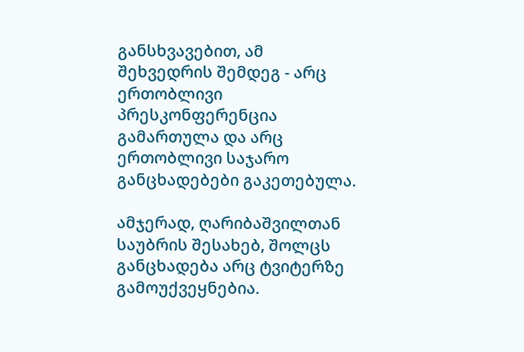განსხვავებით, ამ შეხვედრის შემდეგ - არც ერთობლივი პრესკონფერენცია გამართულა და არც ერთობლივი საჯარო განცხადებები გაკეთებულა.

ამჯერად, ღარიბაშვილთან საუბრის შესახებ, შოლცს განცხადება არც ტვიტერზე გამოუქვეყნებია.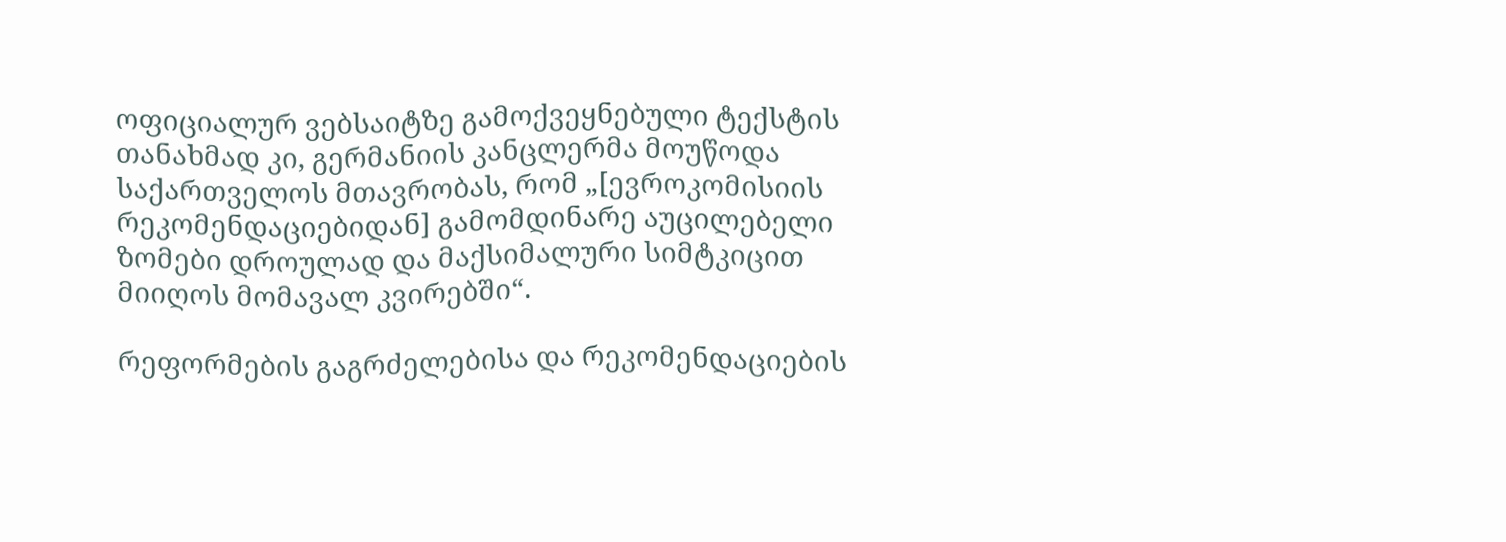ოფიციალურ ვებსაიტზე გამოქვეყნებული ტექსტის თანახმად კი, გერმანიის კანცლერმა მოუწოდა საქართველოს მთავრობას, რომ „[ევროკომისიის რეკომენდაციებიდან] გამომდინარე აუცილებელი ზომები დროულად და მაქსიმალური სიმტკიცით მიიღოს მომავალ კვირებში“.

რეფორმების გაგრძელებისა და რეკომენდაციების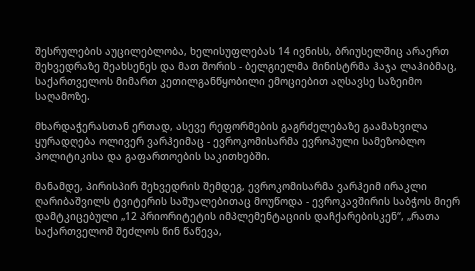შესრულების აუცილებლობა, ხელისუფლებას 14 ივნისს, ბრიუსელშიც არაერთ შეხვედრაზე შეახსენეს და მათ შორის - ბელგიელმა მინისტრმა ჰაჯა ლაჰიბმაც, საქართველოს მიმართ კეთილგანწყობილი ემოციებით აღსავსე საზეიმო საღამოზე.

მხარდაჭერასთან ერთად, ასევე რეფორმების გაგრძელებაზე გაამახვილა ყურადღება ოლივერ ვარჰეიმაც - ევროკომისარმა ევროპული სამეზობლო პოლიტიკისა და გაფართოების საკითხებში.

მანამდე, პირისპირ შეხვედრის შემდეგ, ევროკომისარმა ვარჰეიმ ირაკლი ღარიბაშვილს ტვიტერის საშუალებითაც მოუწოდა - ევროკავშირის საბჭოს მიერ დამტკიცებული „12 პრიორიტეტის იმპლემენტაციის დაჩქარებისკენ“, „რათა საქართველომ შეძლოს წინ წაწევა,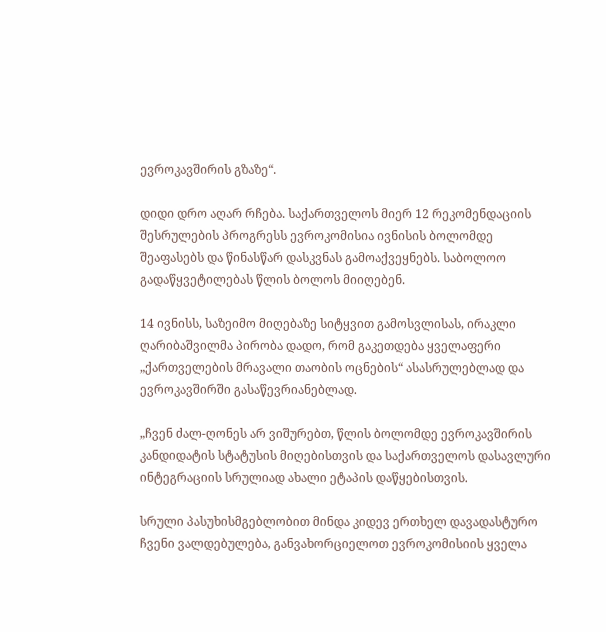ევროკავშირის გზაზე“.

დიდი დრო აღარ რჩება. საქართველოს მიერ 12 რეკომენდაციის შესრულების პროგრესს ევროკომისია ივნისის ბოლომდე შეაფასებს და წინასწარ დასკვნას გამოაქვეყნებს. საბოლოო გადაწყვეტილებას წლის ბოლოს მიიღებენ.

14 ივნისს, საზეიმო მიღებაზე სიტყვით გამოსვლისას, ირაკლი ღარიბაშვილმა პირობა დადო, რომ გაკეთდება ყველაფერი „ქართველების მრავალი თაობის ოცნების“ ასასრულებლად და ევროკავშირში გასაწევრიანებლად.

„ჩვენ ძალ-ღონეს არ ვიშურებთ, წლის ბოლომდე ევროკავშირის კანდიდატის სტატუსის მიღებისთვის და საქართველოს დასავლური ინტეგრაციის სრულიად ახალი ეტაპის დაწყებისთვის.

სრული პასუხისმგებლობით მინდა კიდევ ერთხელ დავადასტურო ჩვენი ვალდებულება, განვახორციელოთ ევროკომისიის ყველა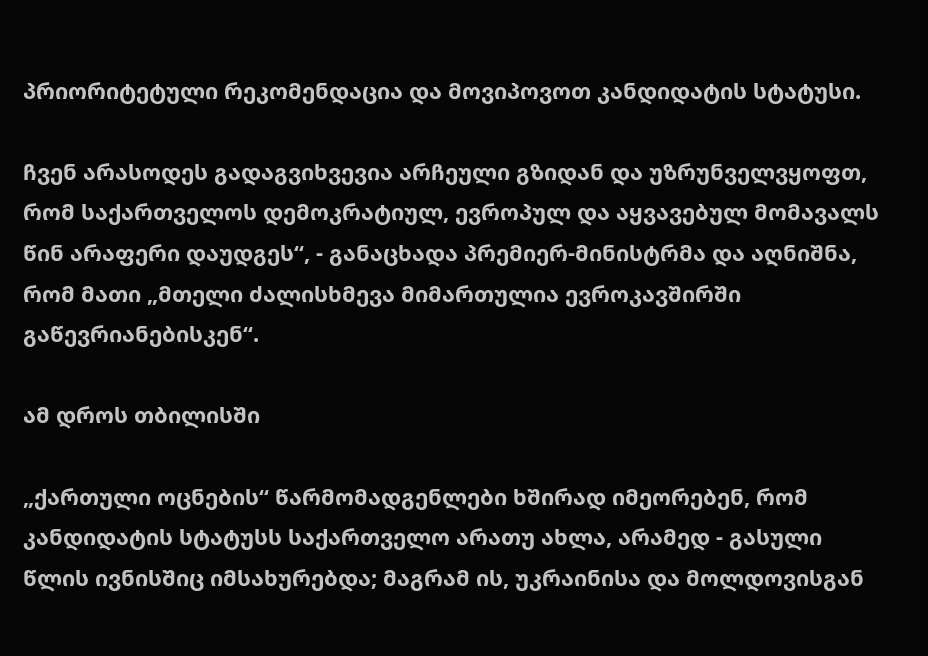პრიორიტეტული რეკომენდაცია და მოვიპოვოთ კანდიდატის სტატუსი.

ჩვენ არასოდეს გადაგვიხვევია არჩეული გზიდან და უზრუნველვყოფთ, რომ საქართველოს დემოკრატიულ, ევროპულ და აყვავებულ მომავალს წინ არაფერი დაუდგეს“, - განაცხადა პრემიერ-მინისტრმა და აღნიშნა, რომ მათი „მთელი ძალისხმევა მიმართულია ევროკავშირში გაწევრიანებისკენ“.

ამ დროს თბილისში

„ქართული ოცნების“ წარმომადგენლები ხშირად იმეორებენ, რომ კანდიდატის სტატუსს საქართველო არათუ ახლა, არამედ - გასული წლის ივნისშიც იმსახურებდა; მაგრამ ის, უკრაინისა და მოლდოვისგან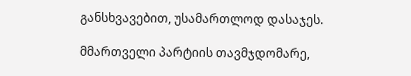განსხვავებით, უსამართლოდ დასაჯეს.

მმართველი პარტიის თავმჯდომარე,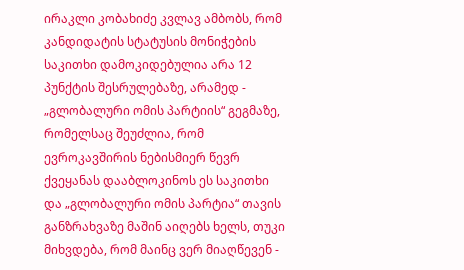ირაკლი კობახიძე კვლავ ამბობს, რომ კანდიდატის სტატუსის მონიჭების საკითხი დამოკიდებულია არა 12 პუნქტის შესრულებაზე, არამედ - „გლობალური ომის პარტიის“ გეგმაზე, რომელსაც შეუძლია, რომ ევროკავშირის ნებისმიერ წევრ ქვეყანას დააბლოკინოს ეს საკითხი და „გლობალური ომის პარტია“ თავის განზრახვაზე მაშინ აიღებს ხელს, თუკი მიხვდება, რომ მაინც ვერ მიაღწევენ -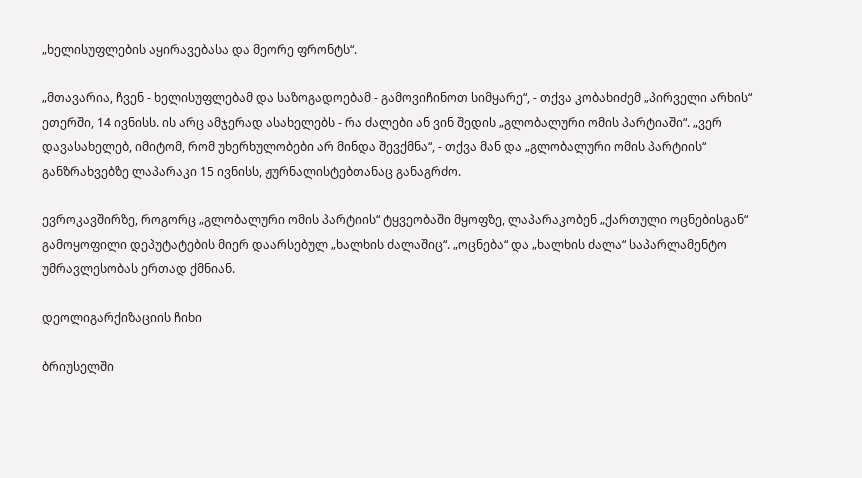„ხელისუფლების აყირავებასა და მეორე ფრონტს“.

„მთავარია, ჩვენ - ხელისუფლებამ და საზოგადოებამ - გამოვიჩინოთ სიმყარე“, - თქვა კობახიძემ „პირველი არხის“ ეთერში, 14 ივნისს. ის არც ამჯერად ასახელებს - რა ძალები ან ვინ შედის „გლობალური ომის პარტიაში“. „ვერ დავასახელებ, იმიტომ, რომ უხერხულობები არ მინდა შევქმნა“, - თქვა მან და „გლობალური ომის პარტიის“ განზრახვებზე ლაპარაკი 15 ივნისს, ჟურნალისტებთანაც განაგრძო.

ევროკავშირზე, როგორც „გლობალური ომის პარტიის“ ტყვეობაში მყოფზე, ლაპარაკობენ „ქართული ოცნებისგან“ გამოყოფილი დეპუტატების მიერ დაარსებულ „ხალხის ძალაშიც“. „ოცნება“ და „ხალხის ძალა“ საპარლამენტო უმრავლესობას ერთად ქმნიან.

დეოლიგარქიზაციის ჩიხი

ბრიუსელში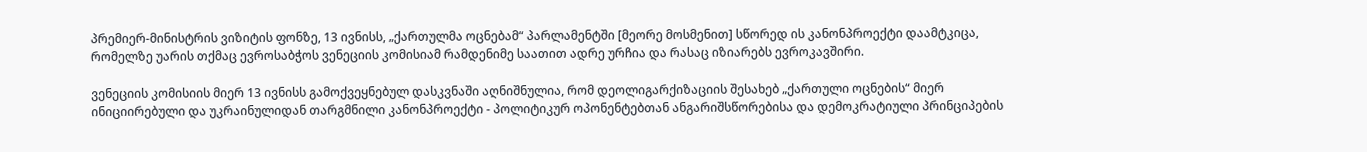პრემიერ-მინისტრის ვიზიტის ფონზე, 13 ივნისს, „ქართულმა ოცნებამ“ პარლამენტში [მეორე მოსმენით] სწორედ ის კანონპროექტი დაამტკიცა, რომელზე უარის თქმაც ევროსაბჭოს ვენეციის კომისიამ რამდენიმე საათით ადრე ურჩია და რასაც იზიარებს ევროკავშირი.

ვენეციის კომისიის მიერ 13 ივნისს გამოქვეყნებულ დასკვნაში აღნიშნულია, რომ დეოლიგარქიზაციის შესახებ „ქართული ოცნების“ მიერ ინიციირებული და უკრაინულიდან თარგმნილი კანონპროექტი - პოლიტიკურ ოპონენტებთან ანგარიშსწორებისა და დემოკრატიული პრინციპების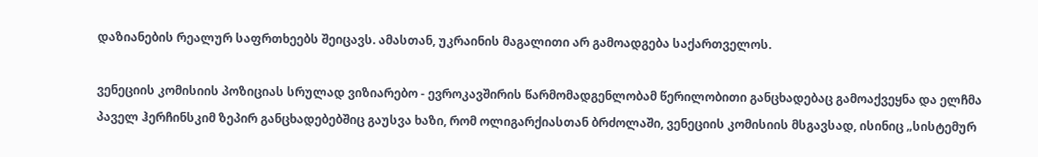დაზიანების რეალურ საფრთხეებს შეიცავს. ამასთან, უკრაინის მაგალითი არ გამოადგება საქართველოს.

ვენეციის კომისიის პოზიციას სრულად ვიზიარებო - ევროკავშირის წარმომადგენლობამ წერილობითი განცხადებაც გამოაქვეყნა და ელჩმა პაველ ჰერჩინსკიმ ზეპირ განცხადებებშიც გაუსვა ხაზი, რომ ოლიგარქიასთან ბრძოლაში, ვენეციის კომისიის მსგავსად, ისინიც „სისტემურ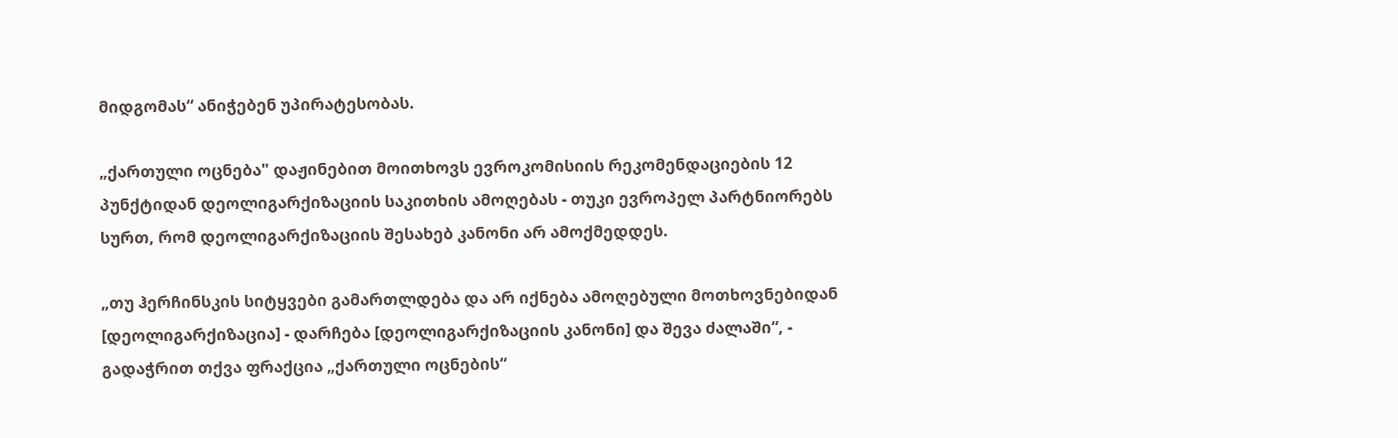მიდგომას“ ანიჭებენ უპირატესობას.

„ქართული ოცნება" დაჟინებით მოითხოვს ევროკომისიის რეკომენდაციების 12 პუნქტიდან დეოლიგარქიზაციის საკითხის ამოღებას - თუკი ევროპელ პარტნიორებს სურთ, რომ დეოლიგარქიზაციის შესახებ კანონი არ ამოქმედდეს.

„თუ ჰერჩინსკის სიტყვები გამართლდება და არ იქნება ამოღებული მოთხოვნებიდან [დეოლიგარქიზაცია] - დარჩება [დეოლიგარქიზაციის კანონი] და შევა ძალაში“, - გადაჭრით თქვა ფრაქცია „ქართული ოცნების“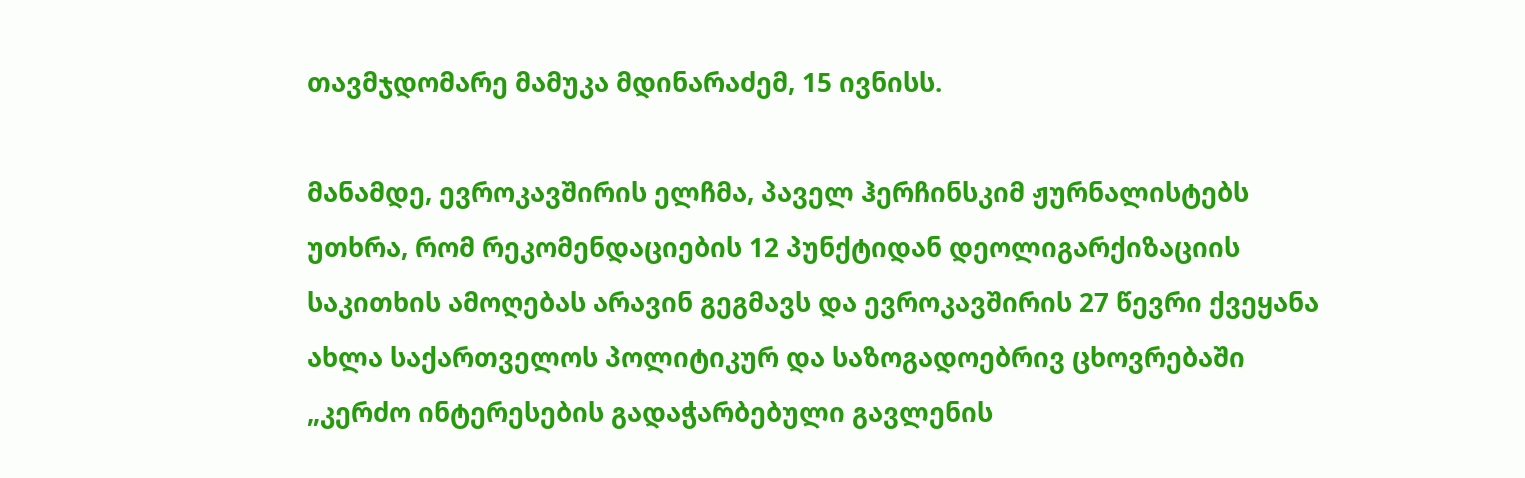თავმჯდომარე მამუკა მდინარაძემ, 15 ივნისს.

მანამდე, ევროკავშირის ელჩმა, პაველ ჰერჩინსკიმ ჟურნალისტებს უთხრა, რომ რეკომენდაციების 12 პუნქტიდან დეოლიგარქიზაციის საკითხის ამოღებას არავინ გეგმავს და ევროკავშირის 27 წევრი ქვეყანა ახლა საქართველოს პოლიტიკურ და საზოგადოებრივ ცხოვრებაში „კერძო ინტერესების გადაჭარბებული გავლენის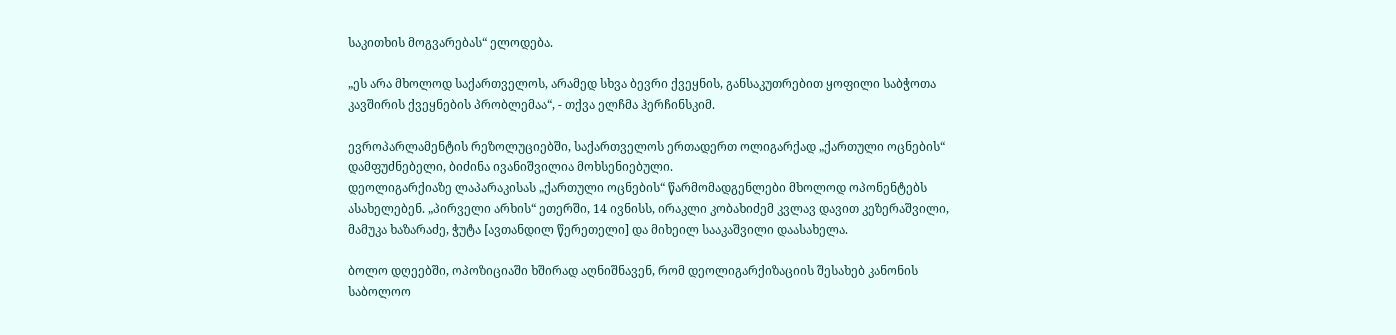საკითხის მოგვარებას“ ელოდება.

„ეს არა მხოლოდ საქართველოს, არამედ სხვა ბევრი ქვეყნის, განსაკუთრებით ყოფილი საბჭოთა კავშირის ქვეყნების პრობლემაა“, - თქვა ელჩმა ჰერჩინსკიმ.

ევროპარლამენტის რეზოლუციებში, საქართველოს ერთადერთ ოლიგარქად „ქართული ოცნების“ დამფუძნებელი, ბიძინა ივანიშვილია მოხსენიებული.
დეოლიგარქიაზე ლაპარაკისას „ქართული ოცნების“ წარმომადგენლები მხოლოდ ოპონენტებს ასახელებენ. „პირველი არხის“ ეთერში, 14 ივნისს, ირაკლი კობახიძემ კვლავ დავით კეზერაშვილი, მამუკა ხაზარაძე, ჭუტა [ავთანდილ წერეთელი] და მიხეილ სააკაშვილი დაასახელა.

ბოლო დღეებში, ოპოზიციაში ხშირად აღნიშნავენ, რომ დეოლიგარქიზაციის შესახებ კანონის საბოლოო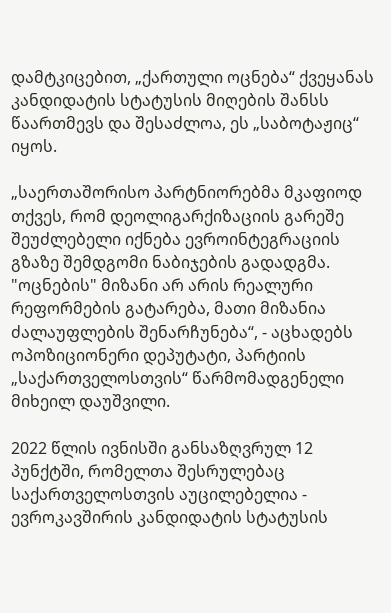დამტკიცებით, „ქართული ოცნება“ ქვეყანას კანდიდატის სტატუსის მიღების შანსს წაართმევს და შესაძლოა, ეს „საბოტაჟიც“ იყოს.

„საერთაშორისო პარტნიორებმა მკაფიოდ თქვეს, რომ დეოლიგარქიზაციის გარეშე შეუძლებელი იქნება ევროინტეგრაციის გზაზე შემდგომი ნაბიჯების გადადგმა. "ოცნების" მიზანი არ არის რეალური რეფორმების გატარება, მათი მიზანია ძალაუფლების შენარჩუნება“, - აცხადებს ოპოზიციონერი დეპუტატი, პარტიის „საქართველოსთვის“ წარმომადგენელი მიხეილ დაუშვილი.

2022 წლის ივნისში განსაზღვრულ 12 პუნქტში, რომელთა შესრულებაც საქართველოსთვის აუცილებელია - ევროკავშირის კანდიდატის სტატუსის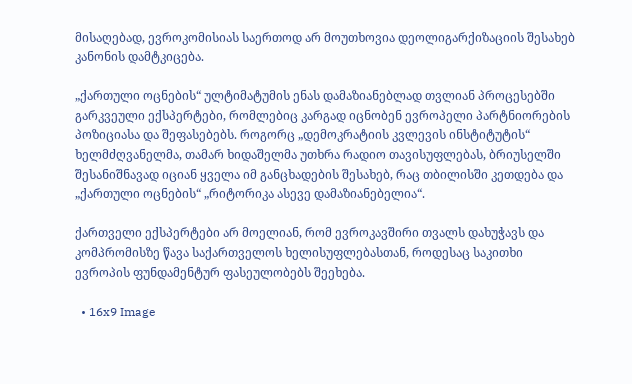მისაღებად, ევროკომისიას საერთოდ არ მოუთხოვია დეოლიგარქიზაციის შესახებ კანონის დამტკიცება.

„ქართული ოცნების“ ულტიმატუმის ენას დამაზიანებლად თვლიან პროცესებში გარკვეული ექსპერტები, რომლებიც კარგად იცნობენ ევროპელი პარტნიორების პოზიციასა და შეფასებებს. როგორც „დემოკრატიის კვლევის ინსტიტუტის“ ხელმძღვანელმა, თამარ ხიდაშელმა უთხრა რადიო თავისუფლებას, ბრიუსელში შესანიშნავად იციან ყველა იმ განცხადების შესახებ, რაც თბილისში კეთდება და „ქართული ოცნების“ „რიტორიკა ასევე დამაზიანებელია“.

ქართველი ექსპერტები არ მოელიან, რომ ევროკავშირი თვალს დახუჭავს და კომპრომისზე წავა საქართველოს ხელისუფლებასთან, როდესაც საკითხი ევროპის ფუნდამენტურ ფასეულობებს შეეხება.

  • 16x9 Image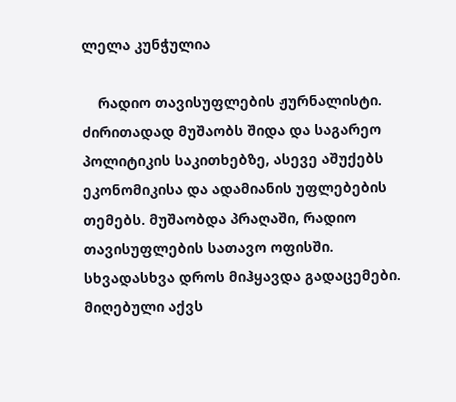ლელა კუნჭულია

    რადიო თავისუფლების ჟურნალისტი. ძირითადად მუშაობს შიდა და საგარეო პოლიტიკის საკითხებზე, ასევე აშუქებს ეკონომიკისა და ადამიანის უფლებების თემებს. მუშაობდა პრაღაში, რადიო თავისუფლების სათავო ოფისში. სხვადასხვა დროს მიჰყავდა გადაცემები. მიღებული აქვს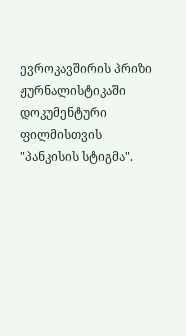ევროკავშირის პრიზი ჟურნალისტიკაში დოკუმენტური ფილმისთვის "პანკისის სტიგმა".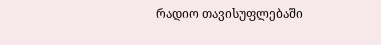რადიო თავისუფლებაში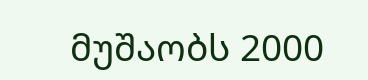მუშაობს 2000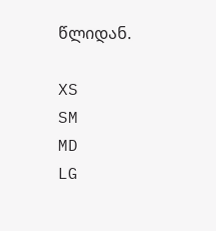წლიდან.

XS
SM
MD
LG